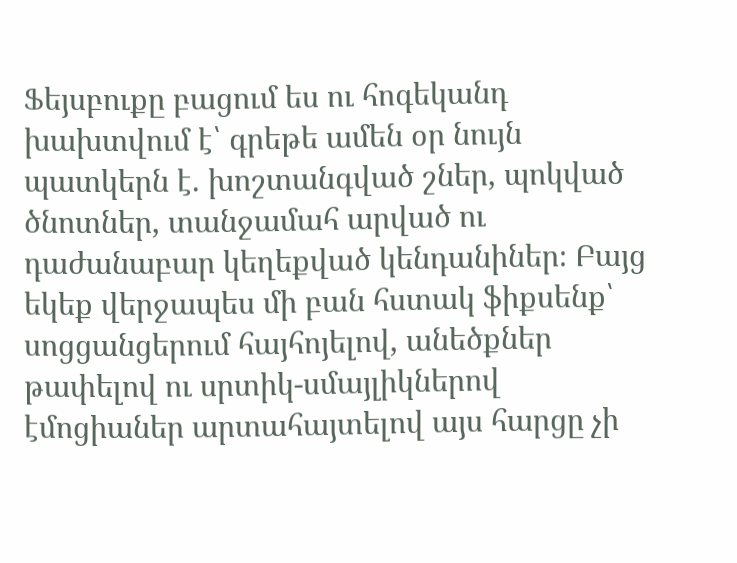Ֆեյսբուքը բացում ես ու հոգեկանդ խախտվում է՝ գրեթե ամեն օր նույն պատկերն է. խոշտանգված շներ, պոկված ծնոտներ, տանջամահ արված ու դաժանաբար կեղեքված կենդանիներ։ Բայց եկեք վերջապես մի բան հստակ ֆիքսենք՝ սոցցանցերում հայհոյելով, անեծքներ թափելով ու սրտիկ-սմայլիկներով էմոցիաներ արտահայտելով այս հարցը չի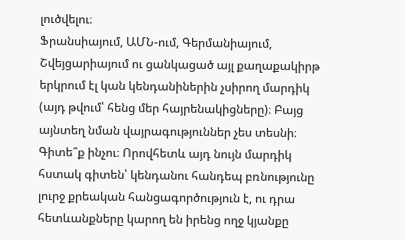լուծվելու։
Ֆրանսիայում, ԱՄՆ-ում, Գերմանիայում, Շվեյցարիայում ու ցանկացած այլ քաղաքակիրթ երկրում էլ կան կենդանիներին չսիրող մարդիկ (այդ թվում՝ հենց մեր հայրենակիցները)։ Բայց այնտեղ նման վայրագություններ չես տեսնի։ Գիտե՞ք ինչու։ Որովհետև այդ նույն մարդիկ հստակ գիտեն՝ կենդանու հանդեպ բռնությունը լուրջ քրեական հանցագործություն է, ու դրա հետևանքները կարող են իրենց ողջ կյանքը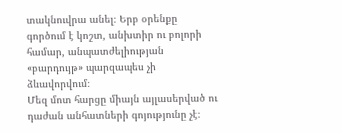տակնուվրա անել։ Երբ օրենքը գործում է կոշտ, անխտիր ու բոլորի համար, անպատժելիության «բարդույթ» պարզապես չի ձևավորվում։
Մեզ մոտ հարցը միայն այլասերված ու դաժան անհատների գոյությունը չէ։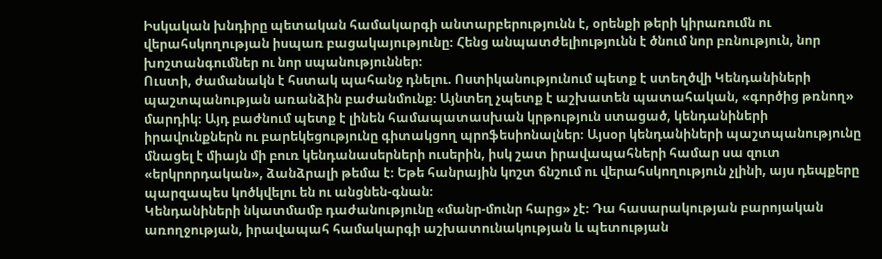Իսկական խնդիրը պետական համակարգի անտարբերությունն է, օրենքի թերի կիրառումն ու վերահսկողության իսպառ բացակայությունը։ Հենց անպատժելիությունն է ծնում նոր բռնություն, նոր խոշտանգումներ ու նոր սպանություններ։
Ուստի, ժամանակն է հստակ պահանջ դնելու. Ոստիկանությունում պետք է ստեղծվի Կենդանիների պաշտպանության առանձին բաժանմունք։ Այնտեղ չպետք է աշխատեն պատահական, «գործից թռնող» մարդիկ։ Այդ բաժնում պետք է լինեն համապատասխան կրթություն ստացած, կենդանիների իրավունքներն ու բարեկեցությունը գիտակցող պրոֆեսիոնալներ։ Այսօր կենդանիների պաշտպանությունը մնացել է միայն մի բուռ կենդանասերների ուսերին, իսկ շատ իրավապահների համար սա զուտ «երկրորդական», ձանձրալի թեմա է։ Եթե հանրային կոշտ ճնշում ու վերահսկողություն չլինի, այս դեպքերը պարզապես կոծկվելու են ու անցնեն-գնան։
Կենդանիների նկատմամբ դաժանությունը «մանր-մունր հարց» չէ։ Դա հասարակության բարոյական առողջության, իրավապահ համակարգի աշխատունակության և պետության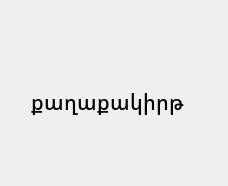քաղաքակիրթ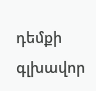դեմքի գլխավոր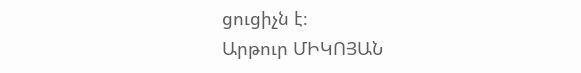ցուցիչն է։
Արթուր ՄԻԿՈՅԱՆ